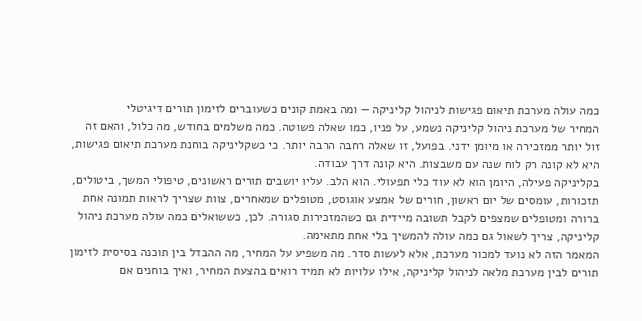כמה עולה מערכת תיאום פגישות לניהול קליניקה — ומה באמת קונים כשעוברים לזימון תורים דיגיטלי
המחיר של מערכת ניהול קליניקה נשמע, על פניו, כמו שאלה פשוטה. כמה משלמים בחודש, מה כלול, והאם זה זול יותר ממזכירה או מיומן ידני. בפועל, זו שאלה רחבה הרבה יותר. כי כשקליניקה בוחנת מערכת תיאום פגישות, היא לא קונה רק לוח שנה עם משבצות. היא קונה דרך עבודה.
בקליניקה פעילה, היומן הוא לא עוד כלי תפעולי. הוא הלב. עליו יושבים תורים ראשונים, טיפולי המשך, ביטולים, תזכורות, עומסים של יום ראשון, חורים של אמצע אוגוסט, מטופלים שמאחרים, צוות שצריך לראות תמונה אחת ברורה ומטופלים שמצפים לקבל תשובה מיידית גם כשהמזכירות סגורה. לכן, כששואלים כמה עולה מערכת ניהול קליניקה, צריך לשאול גם כמה עולה להמשיך בלי אחת מתאימה.
המאמר הזה לא נועד למכור מערכת, אלא לעשות סדר. מה משפיע על המחיר, מה ההבדל בין תוכנה בסיסית לזימון תורים לבין מערכת מלאה לניהול קליניקה, אילו עלויות לא תמיד רואים בהצעת המחיר, ואיך בוחנים אם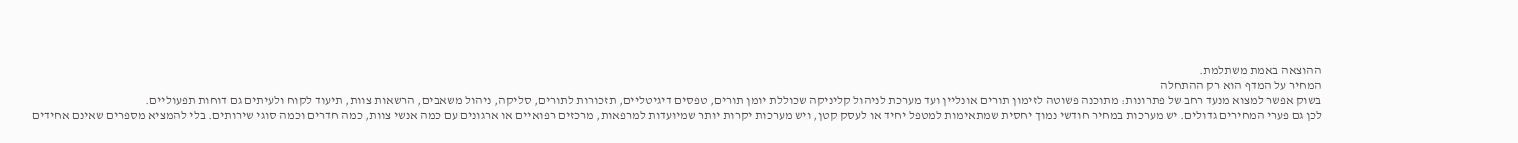ההוצאה באמת משתלמת.
המחיר על המדף הוא רק ההתחלה
בשוק אפשר למצוא מנעד רחב של פתרונות: מתוכנה פשוטה לזימון תורים אונליין ועד מערכת לניהול קליניקה שכוללת יומן תורים, טפסים דיגיטליים, תזכורות לתורים, סליקה, ניהול משאבים, הרשאות צוות, תיעוד לקוח ולעיתים גם דוחות תפעוליים.
לכן גם פערי המחירים גדולים. יש מערכות במחיר חודשי נמוך יחסית שמתאימות למטפל יחיד או לעסק קטן, ויש מערכות יקרות יותר שמיועדות למרפאות, מרכזים רפואיים או ארגונים עם כמה אנשי צוות, כמה חדרים וכמה סוגי שירותים. בלי להמציא מספרים שאינם אחידים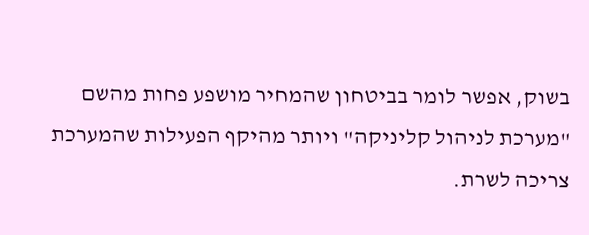בשוק, אפשר לומר בביטחון שהמחיר מושפע פחות מהשם "מערכת לניהול קליניקה" ויותר מהיקף הפעילות שהמערכת צריכה לשרת.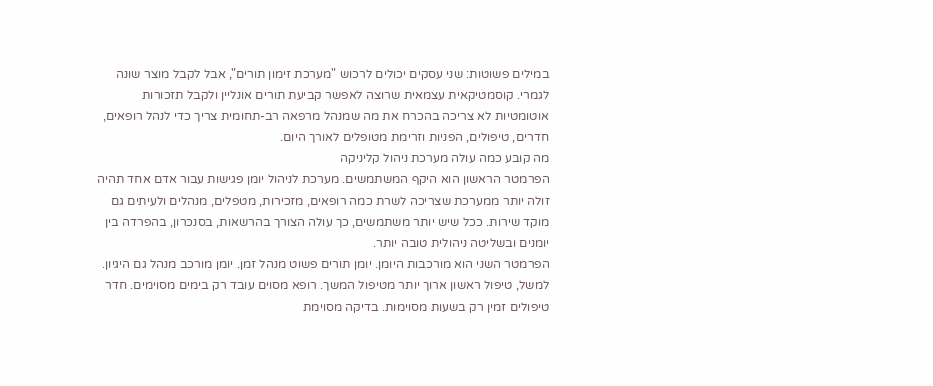במילים פשוטות: שני עסקים יכולים לרכוש "מערכת זימון תורים", אבל לקבל מוצר שונה לגמרי. קוסמטיקאית עצמאית שרוצה לאפשר קביעת תורים אונליין ולקבל תזכורות אוטומטיות לא צריכה בהכרח את מה שמנהל מרפאה רב-תחומית צריך כדי לנהל רופאים, חדרים, טיפולים, הפניות וזרימת מטופלים לאורך היום.
מה קובע כמה עולה מערכת ניהול קליניקה
הפרמטר הראשון הוא היקף המשתמשים. מערכת לניהול יומן פגישות עבור אדם אחד תהיה זולה יותר ממערכת שצריכה לשרת כמה רופאים, מזכירות, מטפלים, מנהלים ולעיתים גם מוקד שירות. ככל שיש יותר משתמשים, כך עולה הצורך בהרשאות, בסנכרון, בהפרדה בין יומנים ובשליטה ניהולית טובה יותר.
הפרמטר השני הוא מורכבות היומן. יומן תורים פשוט מנהל זמן. יומן מורכב מנהל גם היגיון. למשל, טיפול ראשון ארוך יותר מטיפול המשך. רופא מסוים עובד רק בימים מסוימים. חדר טיפולים זמין רק בשעות מסוימות. בדיקה מסוימת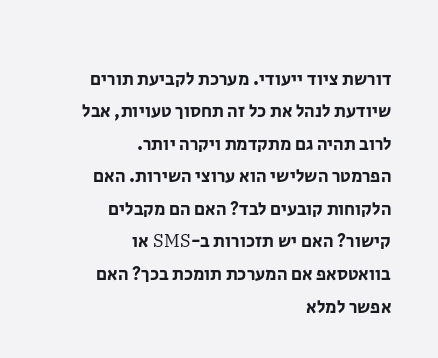דורשת ציוד ייעודי. מערכת לקביעת תורים שיודעת לנהל את כל זה תחסוך טעויות, אבל לרוב תהיה גם מתקדמת ויקרה יותר.
הפרמטר השלישי הוא ערוצי השירות. האם הלקוחות קובעים לבד? האם הם מקבלים קישור? האם יש תזכורות ב-SMS או בוואטסאפ אם המערכת תומכת בכך? האם אפשר למלא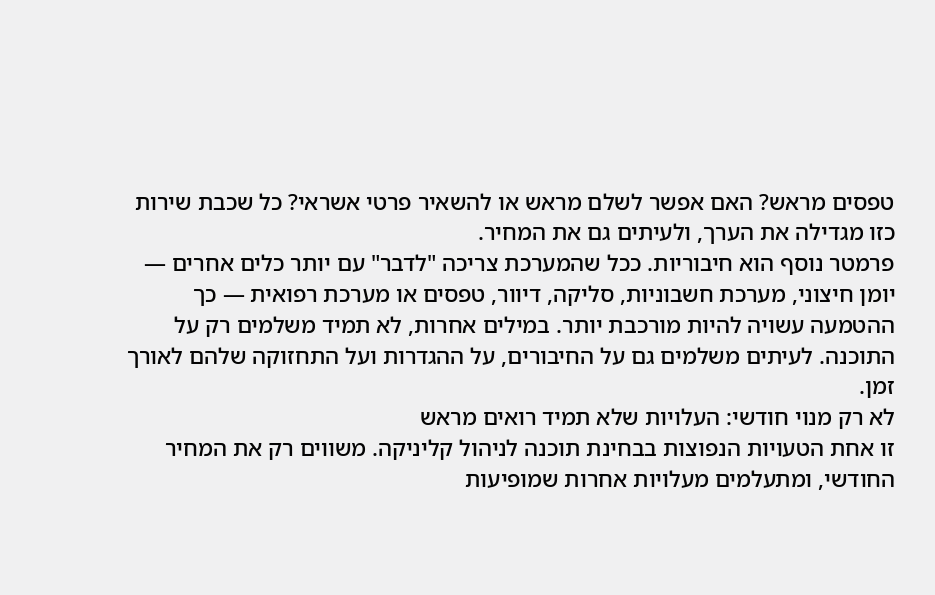טפסים מראש? האם אפשר לשלם מראש או להשאיר פרטי אשראי? כל שכבת שירות כזו מגדילה את הערך, ולעיתים גם את המחיר.
פרמטר נוסף הוא חיבוריות. ככל שהמערכת צריכה "לדבר" עם יותר כלים אחרים — יומן חיצוני, מערכת חשבוניות, סליקה, דיוור, טפסים או מערכת רפואית — כך ההטמעה עשויה להיות מורכבת יותר. במילים אחרות, לא תמיד משלמים רק על התוכנה. לעיתים משלמים גם על החיבורים, על ההגדרות ועל התחזוקה שלהם לאורך זמן.
לא רק מנוי חודשי: העלויות שלא תמיד רואים מראש
זו אחת הטעויות הנפוצות בבחינת תוכנה לניהול קליניקה. משווים רק את המחיר החודשי, ומתעלמים מעלויות אחרות שמופיעות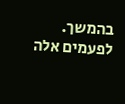בהמשך. לפעמים אלה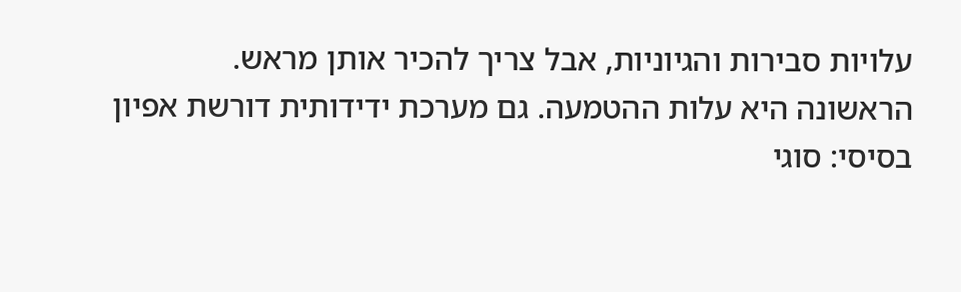עלויות סבירות והגיוניות, אבל צריך להכיר אותן מראש.
הראשונה היא עלות ההטמעה. גם מערכת ידידותית דורשת אפיון בסיסי: סוגי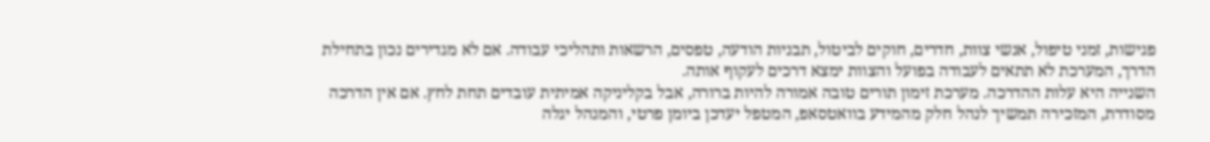פגישות, זמני טיפול, אנשי צוות, חדרים, חוקים לביטול, תבניות הודעה, טפסים, הרשאות ותהליכי עבודה. אם לא מגדירים נכון בתחילת הדרך, המערכת לא תתאים לעבודה בפועל והצוות ימצא דרכים לעקוף אותה.
השנייה היא עלות ההדרכה. מערכת זימון תורים טובה אמורה להיות ברורה, אבל בקליניקה אמיתית עובדים תחת לחץ. אם אין הדרכה מסודרת, המזכירה תמשיך לנהל חלק מהמידע בוואטסאפ, המטפל יעדכן ביומן פרטי, והמנהל יגלה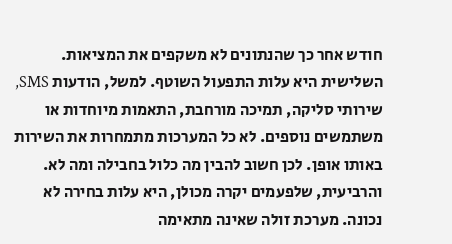חודש אחר כך שהנתונים לא משקפים את המציאות.
השלישית היא עלות התפעול השוטף. למשל, הודעות SMS, שירותי סליקה, תמיכה מורחבת, התאמות מיוחדות או משתמשים נוספים. לא כל המערכות מתמחרות את השירות באותו אופן. לכן חשוב להבין מה כלול בחבילה ומה לא.
והרביעית, שלפעמים יקרה מכולן, היא עלות בחירה לא נכונה. מערכת זולה שאינה מתאימה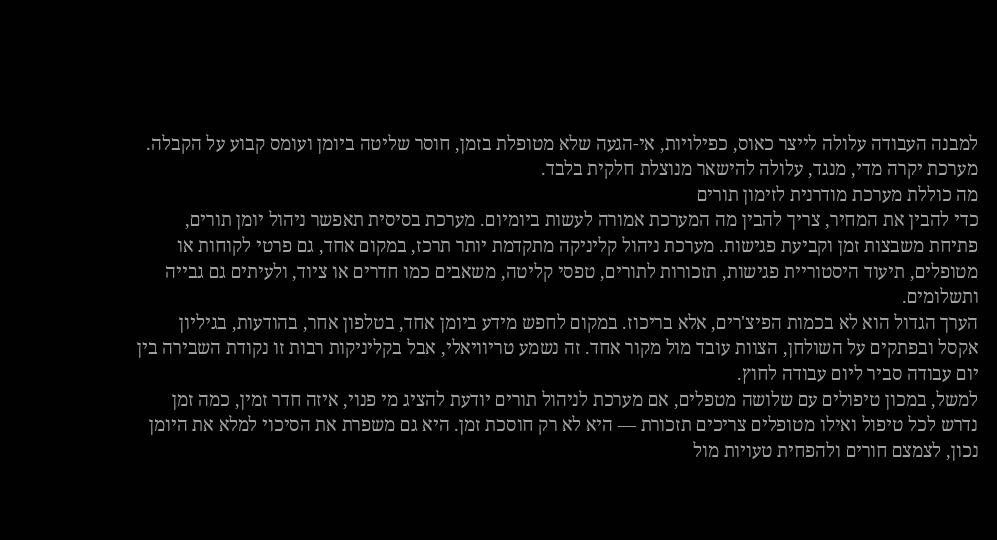למבנה העבודה עלולה לייצר כאוס, כפילויות, אי-הגעה שלא מטופלת בזמן, חוסר שליטה ביומן ועומס קבוע על הקבלה. מערכת יקרה מדי, מנגד, עלולה להישאר מנוצלת חלקית בלבד.
מה כוללת מערכת מודרנית לזימון תורים
כדי להבין את המחיר, צריך להבין מה המערכת אמורה לעשות ביומיום. מערכת בסיסית תאפשר ניהול יומן תורים, פתיחת משבצות זמן וקביעת פגישות. מערכת ניהול קליניקה מתקדמת יותר תרכז, במקום אחד, גם פרטי לקוחות או מטופלים, תיעוד היסטוריית פגישות, תזכורות לתורים, טפסי קליטה, משאבים כמו חדרים או ציוד, ולעיתים גם גבייה ותשלומים.
הערך הגדול הוא לא בכמות הפיצ'רים, אלא בריכוז. במקום לחפש מידע ביומן אחד, בטלפון אחר, בהודעות, בגיליון אקסל ובפתקים על השולחן, הצוות עובד מול מקור אחד. זה נשמע טריוויאלי, אבל בקליניקות רבות זו נקודת השבירה בין יום עבודה סביר ליום עבודה לחוץ.
למשל, במכון טיפולים עם שלושה מטפלים, אם מערכת לניהול תורים יודעת להציג מי פנוי, איזה חדר זמין, כמה זמן נדרש לכל טיפול ואילו מטופלים צריכים תזכורת — היא לא רק חוסכת זמן. היא גם משפרת את הסיכוי למלא את היומן נכון, לצמצם חורים ולהפחית טעויות מול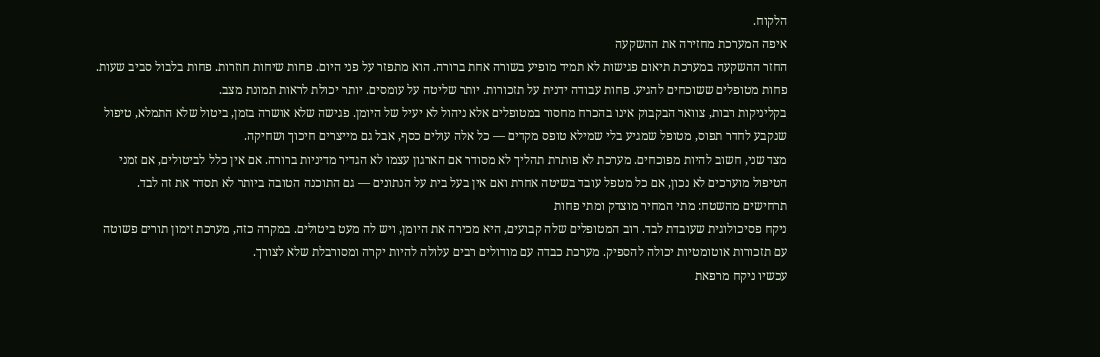הלקוח.
איפה המערכת מחזירה את ההשקעה
החזר ההשקעה במערכת תיאום פגישות לא תמיד מופיע בשורה אחת ברורה. הוא מתפזר על פני היום. פחות שיחות חוזרות. פחות בלבול סביב שעות. פחות מטופלים ששוכחים להגיע. פחות עבודה ידנית על תזכורות. יותר שליטה על עומסים. יותר יכולת לראות תמונת מצב.
בקליניקות רבות, צוואר הבקבוק אינו בהכרח מחסור במטופלים אלא ניהול לא יעיל של היומן. פגישה שלא אושרה בזמן, ביטול שלא התמלא, טיפול שנקבע לחדר תפוס, מטופל שמגיע בלי שמילא טופס מקדים — כל אלה עולים כסף, אבל גם מייצרים חיכוך ושחיקה.
מצד שני, חשוב להיות מפוכחים. מערכת לא פותרת תהליך לא מסודר אם הארגון עצמו לא הגדיר מדיניות ברורה. אם אין כלל לביטולים, אם זמני הטיפול מוערכים לא נכון, אם כל מטפל עובד בשיטה אחרת ואם אין בעל בית על הנתונים — גם התוכנה הטובה ביותר לא תסדר את זה לבד.
תרחישים מהשטח: מתי המחיר מוצדק ומתי פחות
ניקח פסיכולוגית שעובדת לבד. רוב המטופלים שלה קבועים, היא מכירה את היומן, ויש לה מעט ביטולים. במקרה כזה, מערכת זימון תורים פשוטה עם תזכורות אוטומטיות יכולה להספיק. מערכת כבדה עם מודולים רבים עלולה להיות יקרה ומסורבלת שלא לצורך.
עכשיו ניקח מרפאת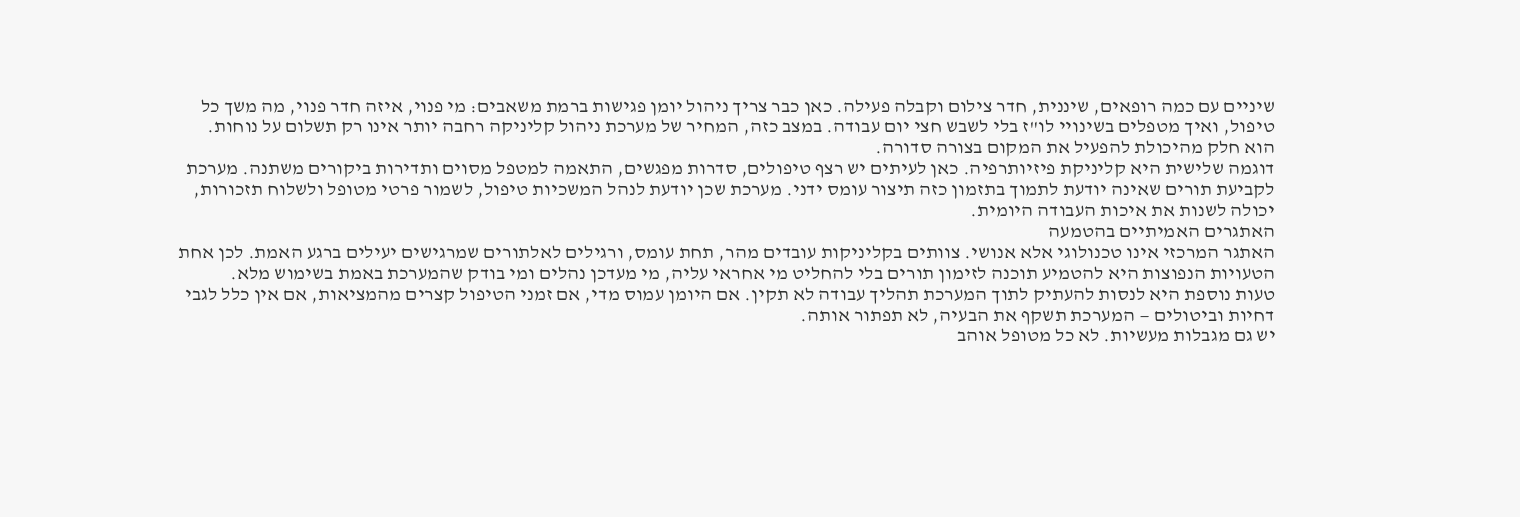שיניים עם כמה רופאים, שיננית, חדר צילום וקבלה פעילה. כאן כבר צריך ניהול יומן פגישות ברמת משאבים: מי פנוי, איזה חדר פנוי, מה משך כל טיפול, ואיך מטפלים בשינויי לו"ז בלי לשבש חצי יום עבודה. במצב כזה, המחיר של מערכת ניהול קליניקה רחבה יותר אינו רק תשלום על נוחות. הוא חלק מהיכולת להפעיל את המקום בצורה סדורה.
דוגמה שלישית היא קליניקת פיזיותרפיה. כאן לעיתים יש רצף טיפולים, סדרות מפגשים, התאמה למטפל מסוים ותדירות ביקורים משתנה. מערכת לקביעת תורים שאינה יודעת לתמוך בתזמון כזה תיצור עומס ידני. מערכת שכן יודעת לנהל המשכיות טיפול, לשמור פרטי מטופל ולשלוח תזכורות, יכולה לשנות את איכות העבודה היומית.
האתגרים האמיתיים בהטמעה
האתגר המרכזי אינו טכנולוגי אלא אנושי. צוותים בקליניקות עובדים מהר, תחת עומס, ורגילים לאלתורים שמרגישים יעילים ברגע האמת. לכן אחת הטעויות הנפוצות היא להטמיע תוכנה לזימון תורים בלי להחליט מי אחראי עליה, מי מעדכן נהלים ומי בודק שהמערכת באמת בשימוש מלא.
טעות נוספת היא לנסות להעתיק לתוך המערכת תהליך עבודה לא תקין. אם היומן עמוס מדי, אם זמני הטיפול קצרים מהמציאות, אם אין כלל לגבי דחיות וביטולים — המערכת תשקף את הבעיה, לא תפתור אותה.
יש גם מגבלות מעשיות. לא כל מטופל אוהב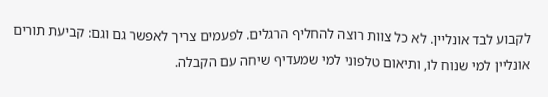לקבוע לבד אונליין. לא כל צוות רוצה להחליף הרגלים. לפעמים צריך לאפשר גם וגם: קביעת תורים אונליין למי שנוח לו, ותיאום טלפוני למי שמעדיף שיחה עם הקבלה.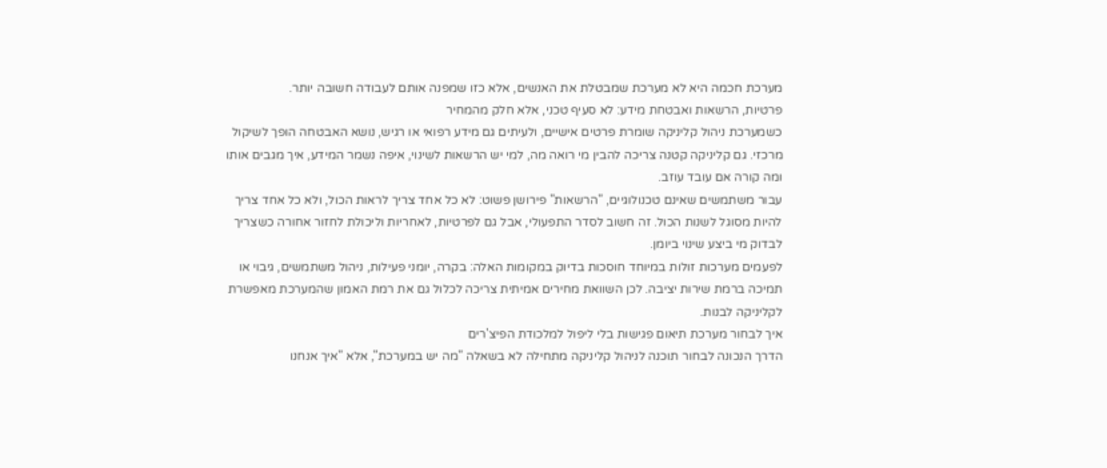מערכת חכמה היא לא מערכת שמבטלת את האנשים, אלא כזו שמפנה אותם לעבודה חשובה יותר.
פרטיות, הרשאות ואבטחת מידע: לא סעיף טכני, אלא חלק מהמחיר
כשמערכת ניהול קליניקה שומרת פרטים אישיים, ולעיתים גם מידע רפואי או רגיש, נושא האבטחה הופך לשיקול מרכזי. גם קליניקה קטנה צריכה להבין מי רואה מה, למי יש הרשאות לשינוי, איפה נשמר המידע, איך מגבים אותו ומה קורה אם עובד עוזב.
עבור משתמשים שאינם טכנולוגיים, "הרשאות" פירושן פשוט: לא כל אחד צריך לראות הכול, ולא כל אחד צריך להיות מסוגל לשנות הכול. זה חשוב לסדר התפעולי, אבל גם לפרטיות, לאחריות וליכולת לחזור אחורה כשצריך לבדוק מי ביצע שינוי ביומן.
לפעמים מערכות זולות במיוחד חוסכות בדיוק במקומות האלה: בקרה, יומני פעילות, ניהול משתמשים, גיבוי או תמיכה ברמת שירות יציבה. לכן השוואת מחירים אמיתית צריכה לכלול גם את רמת האמון שהמערכת מאפשרת לקליניקה לבנות.
איך לבחור מערכת תיאום פגישות בלי ליפול למלכודת הפיצ'רים
הדרך הנכונה לבחור תוכנה לניהול קליניקה מתחילה לא בשאלה "מה יש במערכת", אלא "איך אנחנו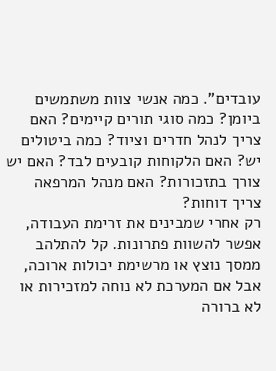עובדים". כמה אנשי צוות משתמשים ביומן? כמה סוגי תורים קיימים? האם צריך לנהל חדרים וציוד? כמה ביטולים יש? האם הלקוחות קובעים לבד? האם יש צורך בתזכורות? האם מנהל המרפאה צריך דוחות?
רק אחרי שמבינים את זרימת העבודה, אפשר להשוות פתרונות. קל להתלהב ממסך נוצץ או מרשימת יכולות ארוכה, אבל אם המערכת לא נוחה למזכירות או לא ברורה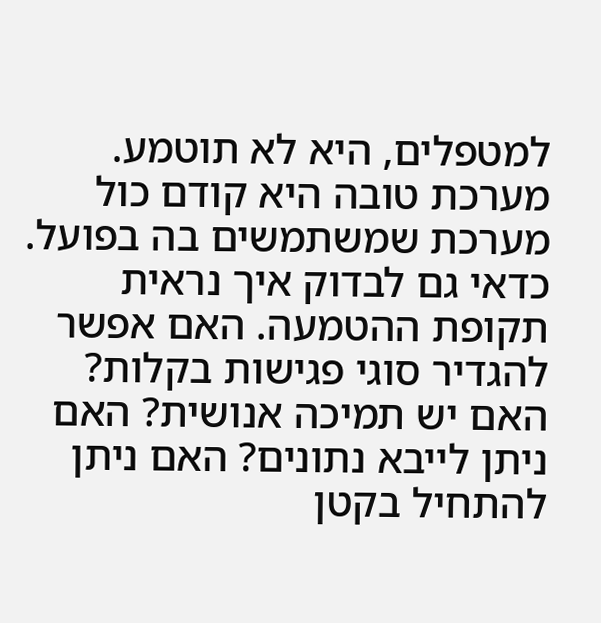למטפלים, היא לא תוטמע. מערכת טובה היא קודם כול מערכת שמשתמשים בה בפועל.
כדאי גם לבדוק איך נראית תקופת ההטמעה. האם אפשר להגדיר סוגי פגישות בקלות? האם יש תמיכה אנושית? האם ניתן לייבא נתונים? האם ניתן להתחיל בקטן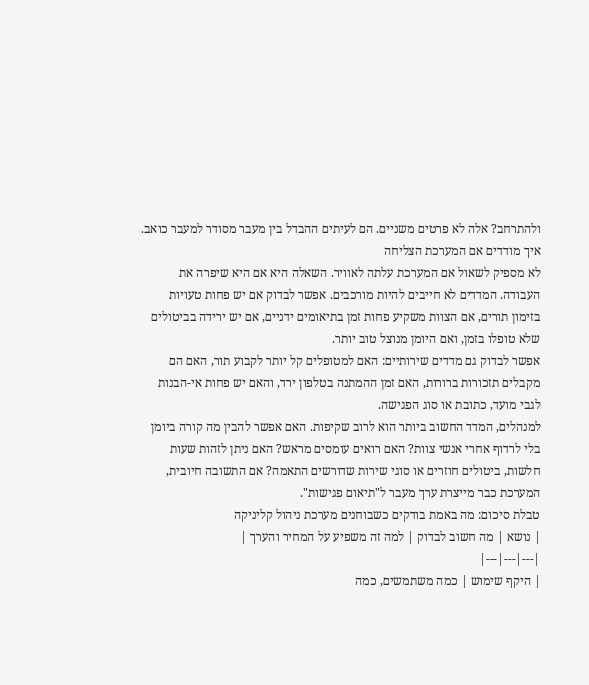ולהתרחב? אלה לא פרטים משניים. הם לעיתים ההבדל בין מעבר מסודר למעבר כואב.
איך מודדים אם המערכת הצליחה
לא מספיק לשאול אם המערכת עלתה לאוויר. השאלה היא אם היא שיפרה את העבודה. המדדים לא חייבים להיות מורכבים. אפשר לבדוק אם יש פחות טעויות בזימון תורים, אם הצוות משקיע פחות זמן בתיאומים ידניים, אם יש ירידה בביטולים שלא טופלו בזמן, ואם היומן מנוצל טוב יותר.
אפשר לבדוק גם מדדים שירותיים: האם למטופלים קל יותר לקבוע תור, האם הם מקבלים תזכורות ברורות, האם זמן ההמתנה בטלפון ירד, והאם יש פחות אי-הבנות לגבי מועד, כתובת או סוג הפגישה.
למנהלים, המדד החשוב ביותר הוא לרוב שקיפות. האם אפשר להבין מה קורה ביומן בלי לרדוף אחרי אנשי צוות? האם רואים עומסים מראש? האם ניתן לזהות שעות חלשות, ביטולים חוזרים או סוגי שירות שדורשים התאמה? אם התשובה חיובית, המערכת כבר מייצרת ערך מעבר ל"תיאום פגישות".
טבלת סיכום: מה באמת בודקים כשבוחנים מערכת ניהול קליניקה
| נושא | מה חשוב לבדוק | למה זה משפיע על המחיר והערך |
|---|---|---|
| היקף שימוש | כמה משתמשים, כמה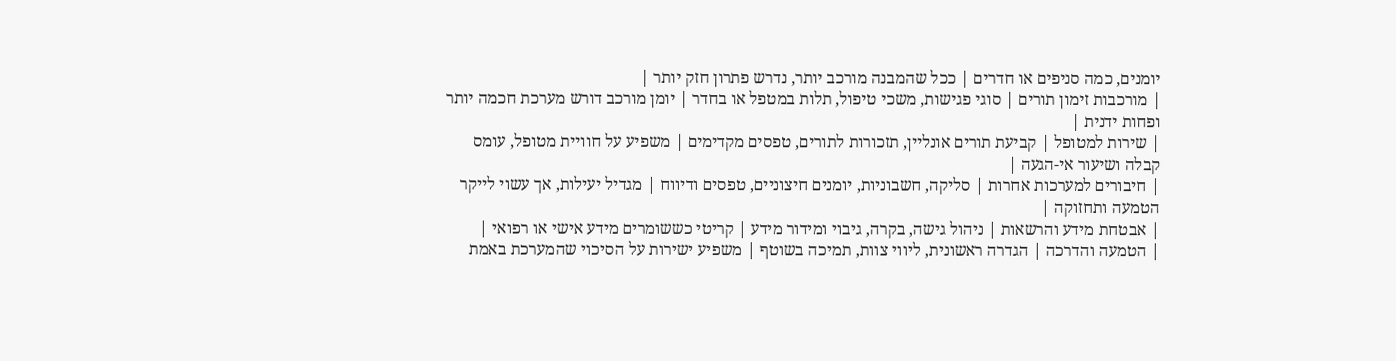יומנים, כמה סניפים או חדרים | ככל שהמבנה מורכב יותר, נדרש פתרון חזק יותר |
| מורכבות זימון תורים | סוגי פגישות, משכי טיפול, תלות במטפל או בחדר | יומן מורכב דורש מערכת חכמה יותר ופחות ידנית |
| שירות למטופל | קביעת תורים אונליין, תזכורות לתורים, טפסים מקדימים | משפיע על חוויית מטופל, עומס קבלה ושיעור אי-הגעה |
| חיבורים למערכות אחרות | סליקה, חשבוניות, יומנים חיצוניים, טפסים ודיווח | מגדיל יעילות, אך עשוי לייקר הטמעה ותחזוקה |
| אבטחת מידע והרשאות | ניהול גישה, בקרה, גיבוי ומידור מידע | קריטי כששומרים מידע אישי או רפואי |
| הטמעה והדרכה | הגדרה ראשונית, ליווי צוות, תמיכה בשוטף | משפיע ישירות על הסיכוי שהמערכת באמת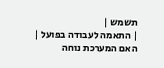תשמש |
| התאמה לעבודה בפועל | האם המערכת נוחה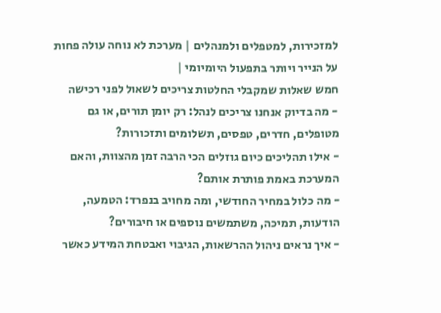למזכירות, למטפלים ולמנהלים | מערכת לא נוחה עולה פחות על הנייר ויותר בתפעול היומיומי |
חמש שאלות שמקבלי החלטות צריכים לשאול לפני רכישה
- מה בדיוק אנחנו צריכים לנהל: רק יומן תורים, או גם מטופלים, חדרים, טפסים, תשלומים ותזכורות?
- אילו תהליכים כיום גוזלים הכי הרבה זמן מהצוות, והאם המערכת באמת פותרת אותם?
- מה כלול במחיר החודשי, ומה מחויב בנפרד: הטמעה, הודעות, תמיכה, משתמשים נוספים או חיבורים?
- איך נראים ניהול ההרשאות, הגיבוי ואבטחת המידע כאשר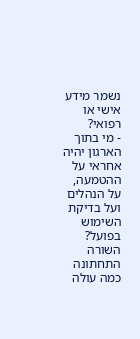נשמר מידע אישי או רפואי?
- מי בתוך הארגון יהיה אחראי על ההטמעה, על הנהלים ועל בדיקת השימוש בפועל?
השורה התחתונה
כמה עולה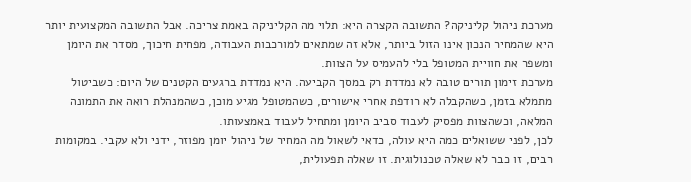מערכת ניהול קליניקה? התשובה הקצרה היא: תלוי מה הקליניקה באמת צריכה. אבל התשובה המקצועית יותר היא שהמחיר הנכון אינו הזול ביותר, אלא זה שמתאים למורכבות העבודה, מפחית חיכוך, מסדר את היומן ומשפר את חוויית המטופל בלי להעמיס על הצוות.
מערכת זימון תורים טובה לא נמדדת רק במסך הקביעה. היא נמדדת ברגעים הקטנים של היום: כשביטול מתמלא בזמן, כשהקבלה לא רודפת אחרי אישורים, כשהמטופל מגיע מוכן, כשהמנהלת רואה את התמונה המלאה, וכשהצוות מפסיק לעבוד סביב היומן ומתחיל לעבוד באמצעותו.
לכן, לפני ששואלים כמה היא עולה, כדאי לשאול מה המחיר של ניהול יומן מפוזר, ידני ולא עקבי. במקומות רבים, זו כבר לא שאלה טכנולוגית. זו שאלה תפעולית,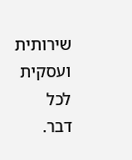שירותית ועסקית לכל דבר.